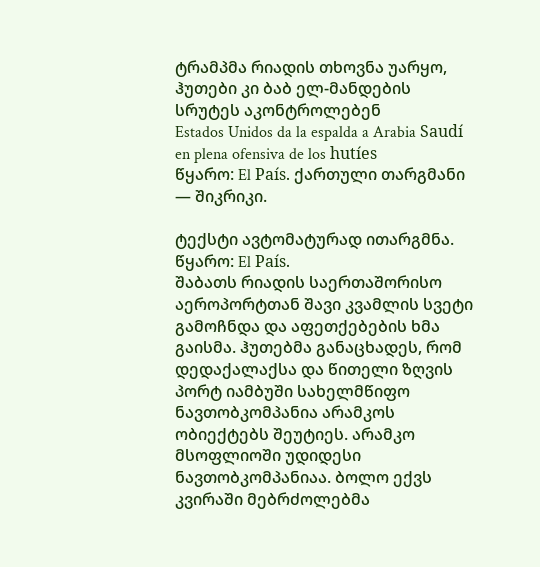ტრამპმა რიადის თხოვნა უარყო, ჰუთები კი ბაბ ელ-მანდების სრუტეს აკონტროლებენ
Estados Unidos da la espalda a Arabia Saudí en plena ofensiva de los hutíes
წყარო: El País. ქართული თარგმანი — შიკრიკი.

ტექსტი ავტომატურად ითარგმნა. წყარო: El País.
შაბათს რიადის საერთაშორისო აეროპორტთან შავი კვამლის სვეტი გამოჩნდა და აფეთქებების ხმა გაისმა. ჰუთებმა განაცხადეს, რომ დედაქალაქსა და წითელი ზღვის პორტ იამბუში სახელმწიფო ნავთობკომპანია არამკოს ობიექტებს შეუტიეს. არამკო მსოფლიოში უდიდესი ნავთობკომპანიაა. ბოლო ექვს კვირაში მებრძოლებმა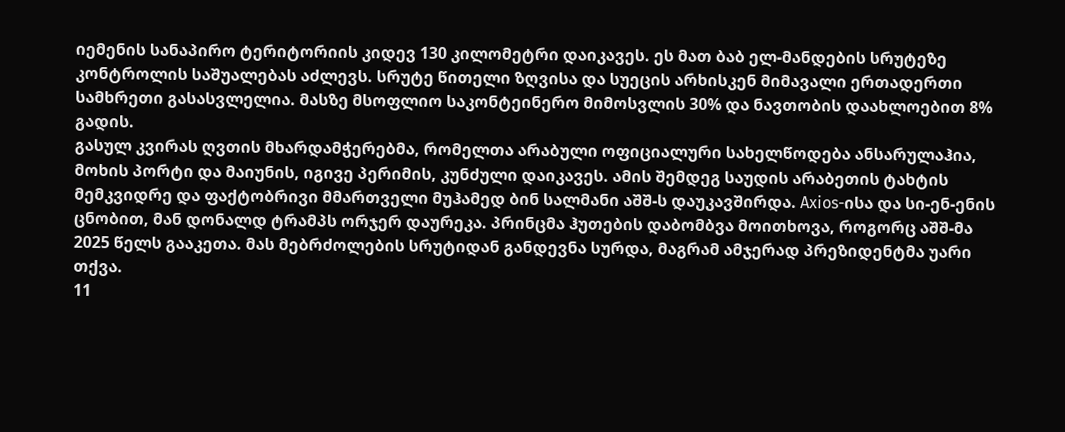იემენის სანაპირო ტერიტორიის კიდევ 130 კილომეტრი დაიკავეს. ეს მათ ბაბ ელ-მანდების სრუტეზე კონტროლის საშუალებას აძლევს. სრუტე წითელი ზღვისა და სუეცის არხისკენ მიმავალი ერთადერთი სამხრეთი გასასვლელია. მასზე მსოფლიო საკონტეინერო მიმოსვლის 30% და ნავთობის დაახლოებით 8% გადის.
გასულ კვირას ღვთის მხარდამჭერებმა, რომელთა არაბული ოფიციალური სახელწოდება ანსარულაჰია, მოხის პორტი და მაიუნის, იგივე პერიმის, კუნძული დაიკავეს. ამის შემდეგ საუდის არაბეთის ტახტის მემკვიდრე და ფაქტობრივი მმართველი მუჰამედ ბინ სალმანი აშშ-ს დაუკავშირდა. Axios-ისა და სი-ენ-ენის ცნობით, მან დონალდ ტრამპს ორჯერ დაურეკა. პრინცმა ჰუთების დაბომბვა მოითხოვა, როგორც აშშ-მა 2025 წელს გააკეთა. მას მებრძოლების სრუტიდან განდევნა სურდა, მაგრამ ამჯერად პრეზიდენტმა უარი თქვა.
11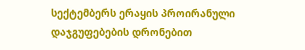სექტემბერს ერაყის პროირანული დაჯგუფებების დრონებით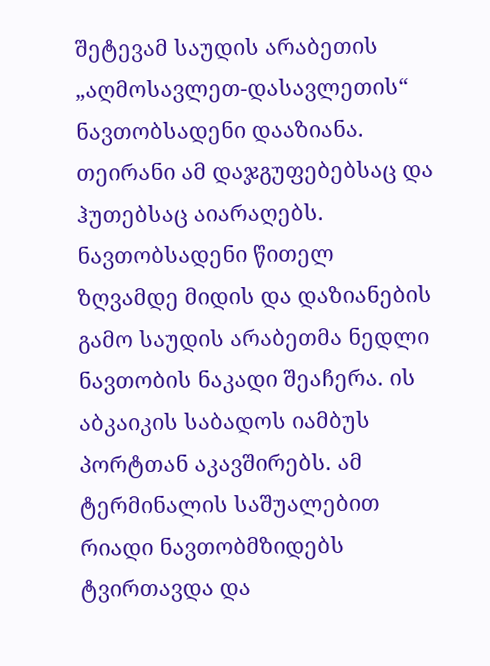შეტევამ საუდის არაბეთის „აღმოსავლეთ-დასავლეთის“ ნავთობსადენი დააზიანა. თეირანი ამ დაჯგუფებებსაც და ჰუთებსაც აიარაღებს. ნავთობსადენი წითელ ზღვამდე მიდის და დაზიანების გამო საუდის არაბეთმა ნედლი ნავთობის ნაკადი შეაჩერა. ის აბკაიკის საბადოს იამბუს პორტთან აკავშირებს. ამ ტერმინალის საშუალებით რიადი ნავთობმზიდებს ტვირთავდა და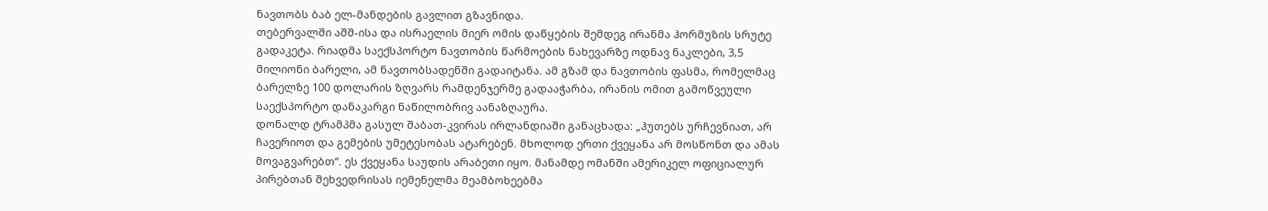ნავთობს ბაბ ელ-მანდების გავლით გზავნიდა.
თებერვალში აშშ-ისა და ისრაელის მიერ ომის დაწყების შემდეგ ირანმა ჰორმუზის სრუტე გადაკეტა. რიადმა საექსპორტო ნავთობის წარმოების ნახევარზე ოდნავ ნაკლები, 3,5 მილიონი ბარელი, ამ ნავთობსადენში გადაიტანა. ამ გზამ და ნავთობის ფასმა, რომელმაც ბარელზე 100 დოლარის ზღვარს რამდენჯერმე გადააჭარბა, ირანის ომით გამოწვეული საექსპორტო დანაკარგი ნაწილობრივ აანაზღაურა.
დონალდ ტრამპმა გასულ შაბათ-კვირას ირლანდიაში განაცხადა: „ჰუთებს ურჩევნიათ, არ ჩავერიოთ და გემების უმეტესობას ატარებენ. მხოლოდ ერთი ქვეყანა არ მოსწონთ და ამას მოვაგვარებთ“. ეს ქვეყანა საუდის არაბეთი იყო. მანამდე ომანში ამერიკელ ოფიციალურ პირებთან შეხვედრისას იემენელმა მეამბოხეებმა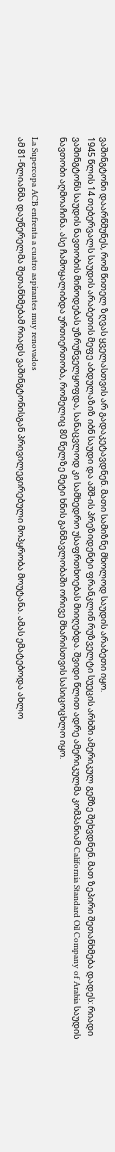ვაშინგტონი დაარწმუნეს, რომ წითელ ზღვას ყველასთვის არ გადაკეტავდნენ. მათი სამიზნე მხოლოდ საუდის არაბეთი იყო.
1945 წლის 14 თებერვალს საუდის არაბეთის მეფე აბდულაზიზ იბნ საუდი და აშშ-ის პრეზიდენტი ფრანკლინ რუზველტი სუეცის არხში ამერიკულ გემზე შეხვდნენ. მათ ზეპირი შეთანხმება დადეს: რიადი ვაშინგტონს საუდის ნავთობის მიწოდებას უზრუნველყოფდა, სანაცვლოდ კი სამხედრო უსაფრთხოებას მიიღებდა. შვიდი წლით ადრე ამერიკულმა კომპანიამ California Standard Oil Company of Arabia საუდის ნავთობი აღმოაჩინა. ასე ჩამოყალიბდა ურთიერთობა, რომელიც 80 წელზე მეტი ხნის განმავლობაში ორივე მხარისთვის სასიცოცხლო იყო.

La Supercopa ACB enfrenta a cuatro aspirantes muy renovados
ამ 81-წლიანმა დაუწერელმა შეთანხმებამ რიადს ვაშინგტონისგან პრივილეგირებული მოპყრობა მოუტანა. ამას ემატებოდა ახლო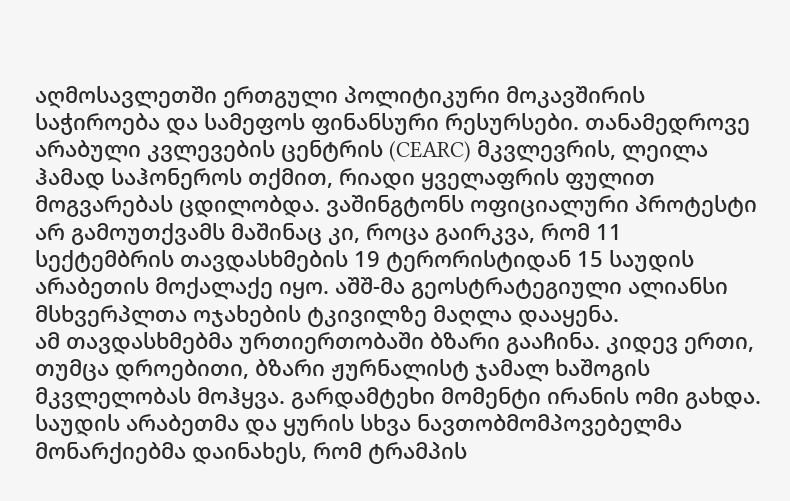აღმოსავლეთში ერთგული პოლიტიკური მოკავშირის საჭიროება და სამეფოს ფინანსური რესურსები. თანამედროვე არაბული კვლევების ცენტრის (CEARC) მკვლევრის, ლეილა ჰამად საჰონეროს თქმით, რიადი ყველაფრის ფულით მოგვარებას ცდილობდა. ვაშინგტონს ოფიციალური პროტესტი არ გამოუთქვამს მაშინაც კი, როცა გაირკვა, რომ 11 სექტემბრის თავდასხმების 19 ტერორისტიდან 15 საუდის არაბეთის მოქალაქე იყო. აშშ-მა გეოსტრატეგიული ალიანსი მსხვერპლთა ოჯახების ტკივილზე მაღლა დააყენა.
ამ თავდასხმებმა ურთიერთობაში ბზარი გააჩინა. კიდევ ერთი, თუმცა დროებითი, ბზარი ჟურნალისტ ჯამალ ხაშოგის მკვლელობას მოჰყვა. გარდამტეხი მომენტი ირანის ომი გახდა. საუდის არაბეთმა და ყურის სხვა ნავთობმომპოვებელმა მონარქიებმა დაინახეს, რომ ტრამპის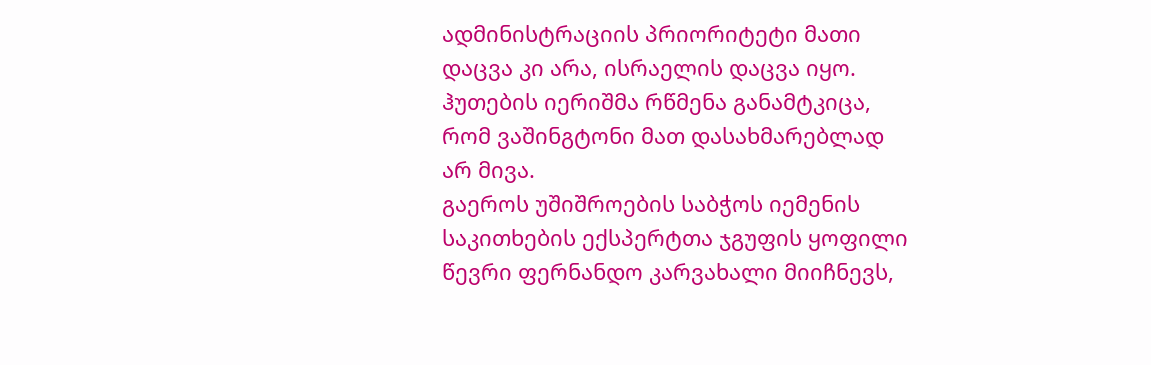ადმინისტრაციის პრიორიტეტი მათი დაცვა კი არა, ისრაელის დაცვა იყო. ჰუთების იერიშმა რწმენა განამტკიცა, რომ ვაშინგტონი მათ დასახმარებლად არ მივა.
გაეროს უშიშროების საბჭოს იემენის საკითხების ექსპერტთა ჯგუფის ყოფილი წევრი ფერნანდო კარვახალი მიიჩნევს,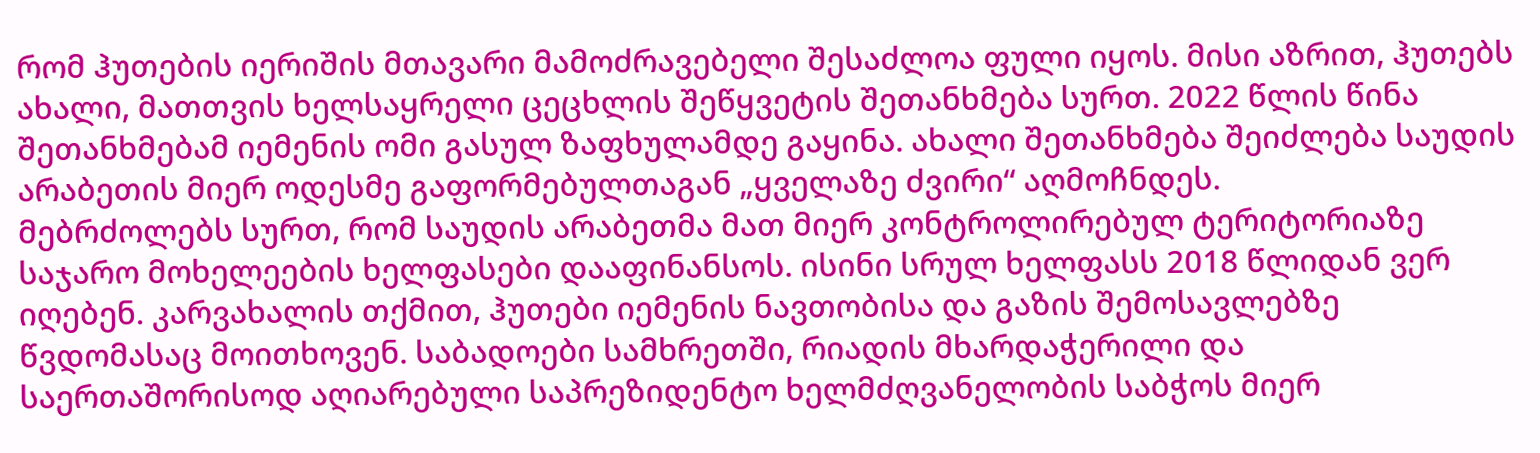რომ ჰუთების იერიშის მთავარი მამოძრავებელი შესაძლოა ფული იყოს. მისი აზრით, ჰუთებს ახალი, მათთვის ხელსაყრელი ცეცხლის შეწყვეტის შეთანხმება სურთ. 2022 წლის წინა შეთანხმებამ იემენის ომი გასულ ზაფხულამდე გაყინა. ახალი შეთანხმება შეიძლება საუდის არაბეთის მიერ ოდესმე გაფორმებულთაგან „ყველაზე ძვირი“ აღმოჩნდეს.
მებრძოლებს სურთ, რომ საუდის არაბეთმა მათ მიერ კონტროლირებულ ტერიტორიაზე საჯარო მოხელეების ხელფასები დააფინანსოს. ისინი სრულ ხელფასს 2018 წლიდან ვერ იღებენ. კარვახალის თქმით, ჰუთები იემენის ნავთობისა და გაზის შემოსავლებზე წვდომასაც მოითხოვენ. საბადოები სამხრეთში, რიადის მხარდაჭერილი და საერთაშორისოდ აღიარებული საპრეზიდენტო ხელმძღვანელობის საბჭოს მიერ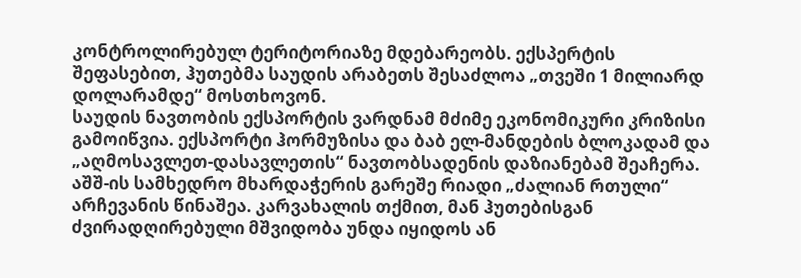კონტროლირებულ ტერიტორიაზე მდებარეობს. ექსპერტის შეფასებით, ჰუთებმა საუდის არაბეთს შესაძლოა „თვეში 1 მილიარდ დოლარამდე“ მოსთხოვონ.
საუდის ნავთობის ექსპორტის ვარდნამ მძიმე ეკონომიკური კრიზისი გამოიწვია. ექსპორტი ჰორმუზისა და ბაბ ელ-მანდების ბლოკადამ და „აღმოსავლეთ-დასავლეთის“ ნავთობსადენის დაზიანებამ შეაჩერა. აშშ-ის სამხედრო მხარდაჭერის გარეშე რიადი „ძალიან რთული“ არჩევანის წინაშეა. კარვახალის თქმით, მან ჰუთებისგან ძვირადღირებული მშვიდობა უნდა იყიდოს ან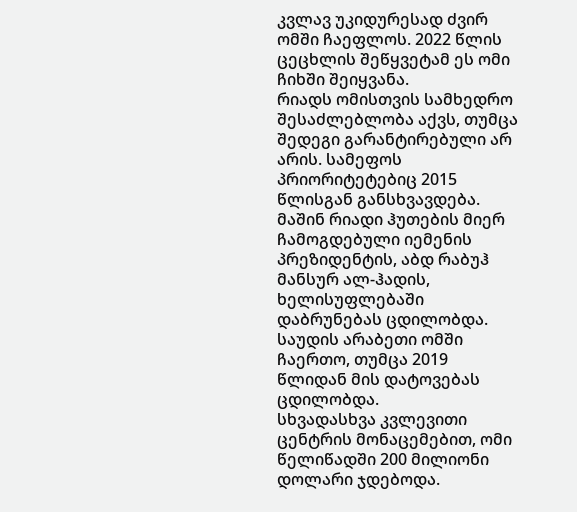კვლავ უკიდურესად ძვირ ომში ჩაეფლოს. 2022 წლის ცეცხლის შეწყვეტამ ეს ომი ჩიხში შეიყვანა.
რიადს ომისთვის სამხედრო შესაძლებლობა აქვს, თუმცა შედეგი გარანტირებული არ არის. სამეფოს პრიორიტეტებიც 2015 წლისგან განსხვავდება. მაშინ რიადი ჰუთების მიერ ჩამოგდებული იემენის პრეზიდენტის, აბდ რაბუჰ მანსურ ალ-ჰადის, ხელისუფლებაში დაბრუნებას ცდილობდა. საუდის არაბეთი ომში ჩაერთო, თუმცა 2019 წლიდან მის დატოვებას ცდილობდა.
სხვადასხვა კვლევითი ცენტრის მონაცემებით, ომი წელიწადში 200 მილიონი დოლარი ჯდებოდა.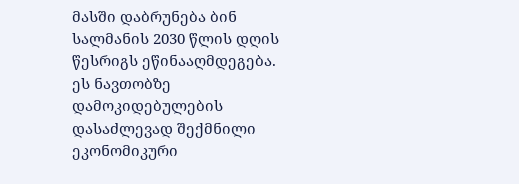მასში დაბრუნება ბინ სალმანის 2030 წლის დღის წესრიგს ეწინააღმდეგება. ეს ნავთობზე დამოკიდებულების დასაძლევად შექმნილი ეკონომიკური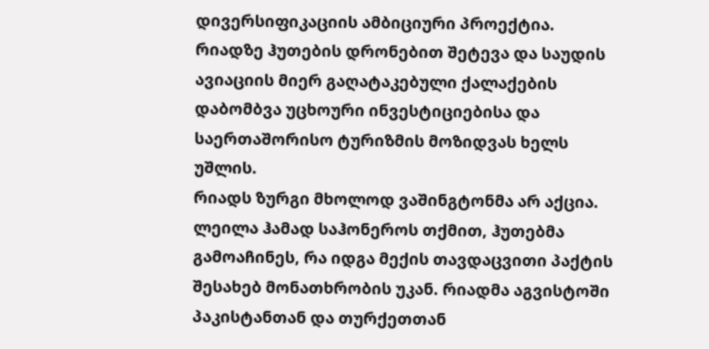დივერსიფიკაციის ამბიციური პროექტია. რიადზე ჰუთების დრონებით შეტევა და საუდის ავიაციის მიერ გაღატაკებული ქალაქების დაბომბვა უცხოური ინვესტიციებისა და საერთაშორისო ტურიზმის მოზიდვას ხელს უშლის.
რიადს ზურგი მხოლოდ ვაშინგტონმა არ აქცია. ლეილა ჰამად საჰონეროს თქმით, ჰუთებმა გამოაჩინეს, რა იდგა მექის თავდაცვითი პაქტის შესახებ მონათხრობის უკან. რიადმა აგვისტოში პაკისტანთან და თურქეთთან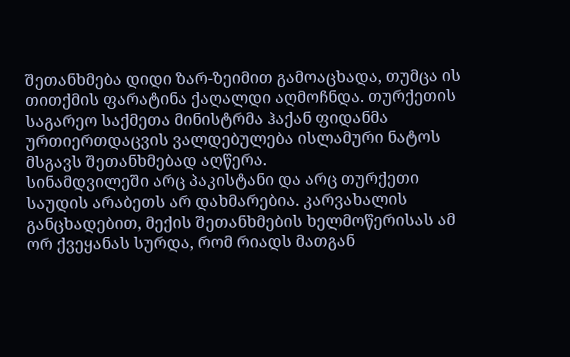შეთანხმება დიდი ზარ-ზეიმით გამოაცხადა, თუმცა ის თითქმის ფარატინა ქაღალდი აღმოჩნდა. თურქეთის საგარეო საქმეთა მინისტრმა ჰაქან ფიდანმა ურთიერთდაცვის ვალდებულება ისლამური ნატოს მსგავს შეთანხმებად აღწერა.
სინამდვილეში არც პაკისტანი და არც თურქეთი საუდის არაბეთს არ დახმარებია. კარვახალის განცხადებით, მექის შეთანხმების ხელმოწერისას ამ ორ ქვეყანას სურდა, რომ რიადს მათგან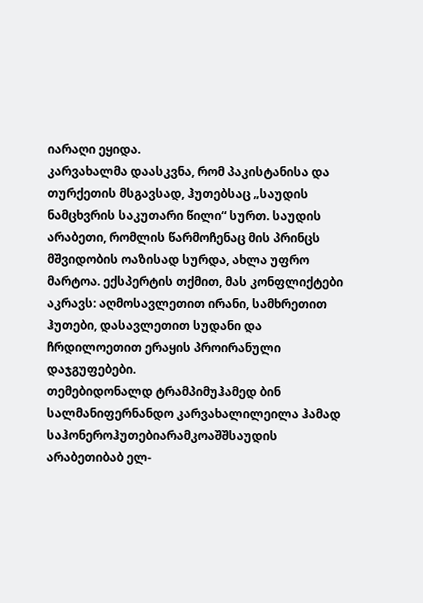იარაღი ეყიდა.
კარვახალმა დაასკვნა, რომ პაკისტანისა და თურქეთის მსგავსად, ჰუთებსაც „საუდის ნამცხვრის საკუთარი წილი“ სურთ. საუდის არაბეთი, რომლის წარმოჩენაც მის პრინცს მშვიდობის ოაზისად სურდა, ახლა უფრო მარტოა. ექსპერტის თქმით, მას კონფლიქტები აკრავს: აღმოსავლეთით ირანი, სამხრეთით ჰუთები, დასავლეთით სუდანი და ჩრდილოეთით ერაყის პროირანული დაჯგუფებები.
თემებიდონალდ ტრამპიმუჰამედ ბინ სალმანიფერნანდო კარვახალილეილა ჰამად საჰონეროჰუთებიარამკოაშშსაუდის არაბეთიბაბ ელ-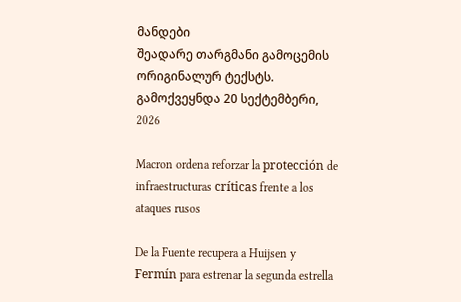მანდები
შეადარე თარგმანი გამოცემის ორიგინალურ ტექსტს.
გამოქვეყნდა 20 სექტემბერი, 2026

Macron ordena reforzar la protección de infraestructuras críticas frente a los ataques rusos

De la Fuente recupera a Huijsen y Fermín para estrenar la segunda estrella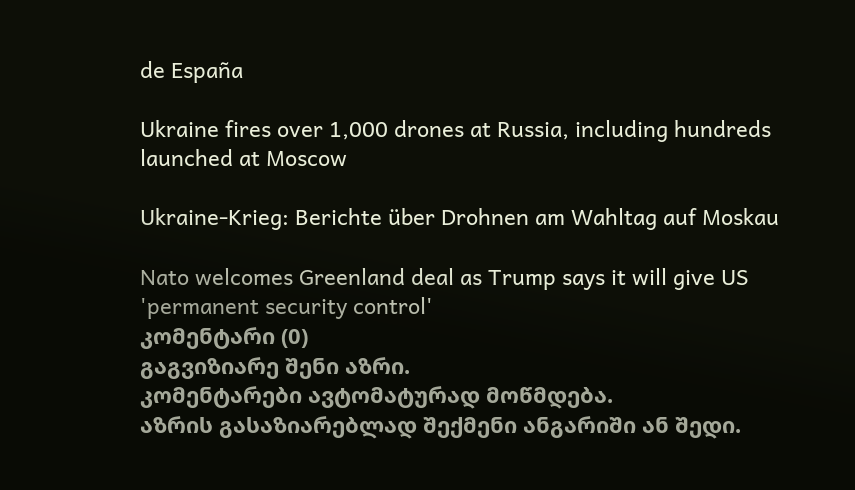de España

Ukraine fires over 1,000 drones at Russia, including hundreds launched at Moscow

Ukraine-Krieg: Berichte über Drohnen am Wahltag auf Moskau

Nato welcomes Greenland deal as Trump says it will give US 'permanent security control'
კომენტარი (0)
გაგვიზიარე შენი აზრი.
კომენტარები ავტომატურად მოწმდება.
აზრის გასაზიარებლად შექმენი ანგარიში ან შედი.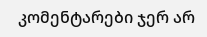კომენტარები ჯერ არ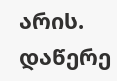არის. დაწერე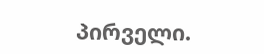პირველი.